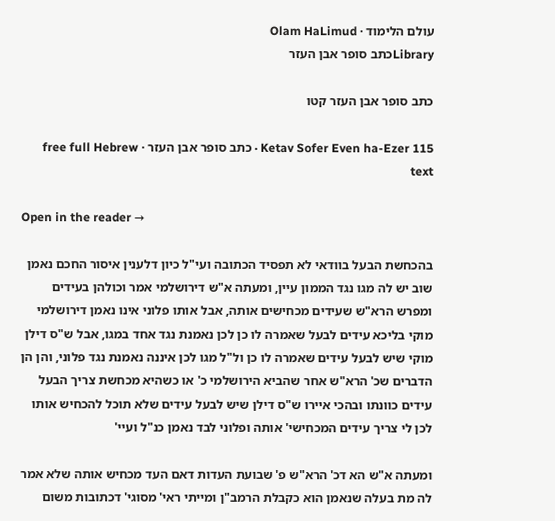עולם הלימוד · Olam HaLimud
Libraryכתב סופר אבן העזר

כתב סופר אבן העזר קטו

Ketav Sofer Even ha-Ezer 115 · כתב סופר אבן העזר · free full Hebrew text

Open in the reader →

בהכחשת הבעל בוודאי לא תפסיד הכתובה ועי"ל כיון דלענין איסור החכם נאמן שוב יש לה מגו נגד הממון עיין, ומעתה א"ש דירושלמי אמר וכולהן בעידים ומפרש הרא"ש שעידים מכחישים אותה, אבל אותו פלוני אינו נאמן דירושלמי מוקי בליכא עידים לבעל שאמרה לו כן לכן נאמנת נגד אחד במגו, אבל ש"ס דילן מוקי שיש לבעל עידים שאמרה לו כן ול"ל מגו לכן איננה נאמנת נגד פלוני, והן הן הדברים שכ' הרא"ש אחר שהביא הירושלמי כ' או כשהיא מכחשת צריך הבעל עידים כוונתו ובהכי איירו ש"ס דילן שיש לבעל עידים שלא תוכל להכחיש אותו לכן לי צריך עידים המכחישי' אותה ופלוני לבד נאמן כנ"ל ועיי'

ומעתה א"ש הא דכ' הרא"ש פ' שבועת העדות דאם העד מכחיש אותה שלא אמר לה מת בעלה שנאמן הוא כקבלת הרמב"ן ומייתי ראי' מסוגי' דכתובות משום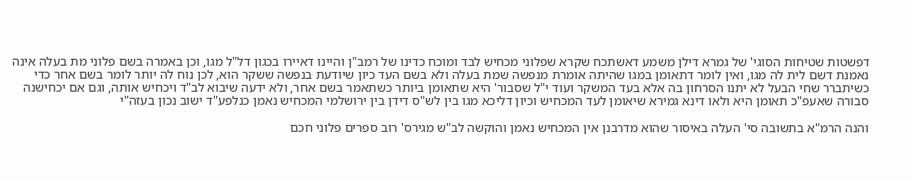דפשטות שטיחות הסוגי' של גמרא דילן משמע דאשתכח שקרא שפלוני מכחיש לבד ומוכח כדינו של רמב"ן והיינו דאיירו בכגון דל"ל מגו, וכן באמרה בשם פלוני מת בעלה אינה נאמנת דשם לית לה מגו, ואין לומר דתאומן במגו שהיתה אומרת מנפשה שמת בעלה ולא בשם העד כיון שיודעת בנפשה ששקר הוא, לכן נוח לה יותר לומר בשם אחר כדי כשיתברר שחי הבעל לא יתנו הסרחון בה אלא בעד המשקר ועוד י"ל שסבור' היא שתאומן ביותר כשתאמר בשם אחר, ולא ידעה שיבוא לב"ד ויכחיש אותה, וגם אם יכחישנה סבורה שאעפ"כ תאומן היא ולאו דינא גמירא שיאומן לעד המכחיש וכיון דליכא מגו בין לש"ס דידן בין ירושלמי המכחיש נאמן כנלפע"ד ישוב נכון בעזה"י

והנה הרמ"א בתשובה סי' העלה באיסור שהוא מדרבנן אין המכחיש נאמן והוקשה לב"ש מגירס' רוב ספרים פלוני חכם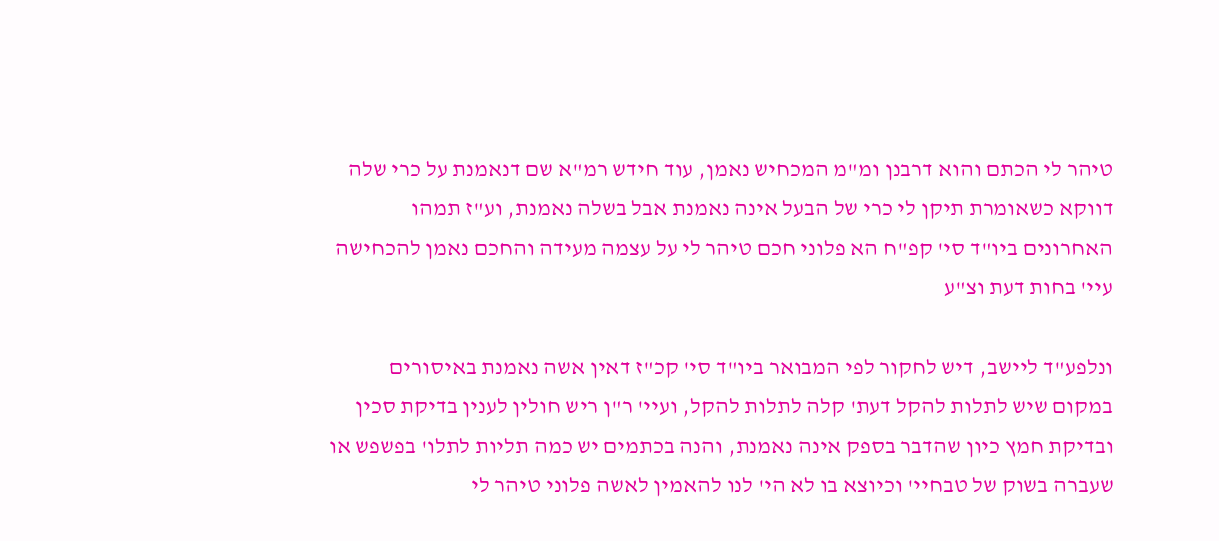טיהר לי הכתם והוא דרבנן ומ"מ המכחיש נאמן, עוד חידש רמ"א שם דנאמנת על כרי שלה דווקא כשאומרת תיקן לי כרי של הבעל אינה נאמנת אבל בשלה נאמנת, וע"ז תמהו האחרונים ביו"ד סי' קפ"ח הא פלוני חכם טיהר לי על עצמה מעידה והחכם נאמן להכחישה עיי' בחות דעת וצ"ע

ונלפע"ד ליישב, דיש לחקור לפי המבואר ביו"ד סי' קכ"ז דאין אשה נאמנת באיסורים במקום שיש לתלות להקל דעת' קלה לתלות להקל, ועיי' ר"ן ריש חולין לענין בדיקת סכין ובדיקת חמץ כיון שהדבר בספק אינה נאמנת, והנה בכתמים יש כמה תליות לתלו' בפשפש או שעברה בשוק של טבחיי' וכיוצא בו לא הי' לנו להאמין לאשה פלוני טיהר לי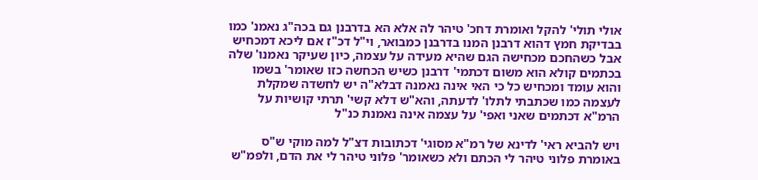אולי תולי' להקל ואומרת דחכ' טיהר לה אלא הא בדרבנן גם בכה"ג נאמנ' כמו בבדיקת חמץ דהוא דרבנן המנו בדרבנן כמבואר, וי"ל דכ"ז אם ליכא דמכחיש אבל כשהחכם מכחישה הגם שהיא מעידה על עצמה, כיון שעיקר נאמנו' שלה בכתמים קולא הוא משום דכתמי' דרבנן כשיש הכחשה כזו שאומר' בשמו והוא עומד ומכחיש כל כי האי אינה נאמנה דבלא"ה יש לחשדה שמקלת לעצמה כמו שכתבתי לתלו' לדעתה, והא"ש דלא קשי' תרתי קושיות על הרמ"א דכתמים שאני ואפי' על עצמה אינה נאמנת כנ"ל

ויש להביא ראי' לדינא של רמ"א מסוגי' דכתובות דצ"ל למה מוקי ש"ס באומרת פלוני טיהר לי הכתם ולא כשאומר' פלוני טיהר לי את הדם, ולפמ"ש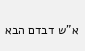א"ש דבדם הבא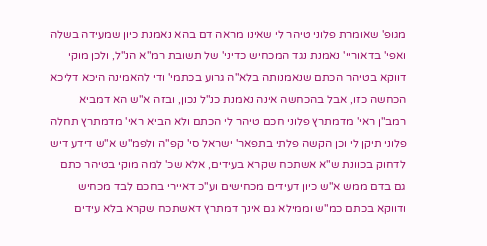מגופ' שאומרת פלוני טיהר לי שאינו מראה דם בהא נאמנת כיון שמעידה בשלה ואפי' בדאוריי' נאמנת נגד המכחיש כדיני' של תשובת רמ"א הנ"ל, ולכן מוקי דווקא בטיהר הכתם שנאמנותה בלא"ה גרוע בכתמי' ודי להאמינה היכא דליכא הכחשה כזו, אבל בהכחשה אינה נאמנת כנ"ל נכון, ובזה א"ש הא דמביא רמב"ן ראי' מדמתרץ פלוני חכם טיהר לי הכתם ולא הביא ראי' מדמתרץ תחלה פלוני תיקן לי וכן הקשה פלתי בתפאר' ישראל סי' קפ"ה ולפמ"ש א"ש דידע דיש לדחוק בכוונת ש"א אשתכח שקרא בעידים, אלא שכ' למה מוקי בטיהר כתם גם בדם ממש א"ש כיון דעידים מכחישים וע"כ דאיירי בחכם לבד מכחיש ודווקא בכתם כמ"ש וממילא גם אינך דמתרץ דאשתכח שקרא בלא עידים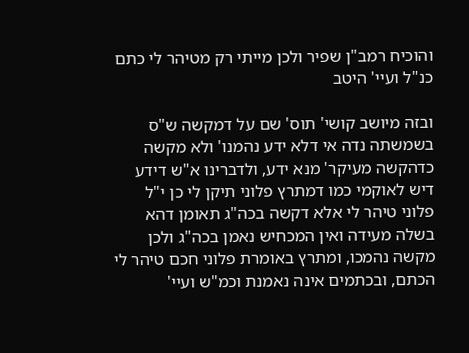והוכיח רמב"ן שפיר ולכן מייתי רק מטיהר לי כתם כנ"ל ועיי' היטב

ובזה מיושב קושי' תוס' שם על דמקשה ש"ס בשמשתה נדה אי דלא ידע נהמנו' ולא מקשה כדהקשה מעיקר' מנא ידע, ולדברינו א"ש דידע דיש לאוקמי כמו דמתרץ פלוני תיקן לי כן י"ל פלוני טיהר לי אלא דקשה בכה"ג תאומן דהא בשלה מעידה ואין המכחיש נאמן בכה"ג ולכן מקשה נהמכו, ומתרץ באומרת פלוני חכם טיהר לי הכתם, ובכתמים אינה נאמנת וכמ"ש ועיי'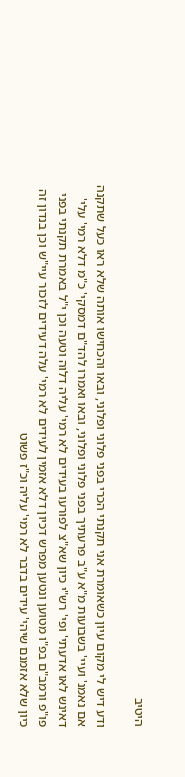היטיב

ודע דיש לי מקום עיון כשאומרת אני תקנתי הכרי בפני פלוני ופלוני, ובאו והכחישו אותה שלא ראו כעל שתקנה אם נאמנ' ועיי' בשבועות מ"א ע"ב פרעתיך בפני פלוני ופלוני, ובאו ואמרו להד"ם דמסקי' כ"מ דלא רמי' עלי' דאינש לאו אדעתי' ופי' רש"י כיון שא"צ לפורעו בעידים לא רמי' עליה דלוה וטעה וכן י"ל באמרת תקנתי בפני פו"פ ורמב"ם בפ"ו מטוען ונטען מפרש דכיון דלא אזמין לעידים לא רמי' עלה דעידים לזכור עיי"ש וכן בנדון זה כיון שלא אזמנם שיהי' עידים בדבר לא רמי' עליה וכ"ז פשוט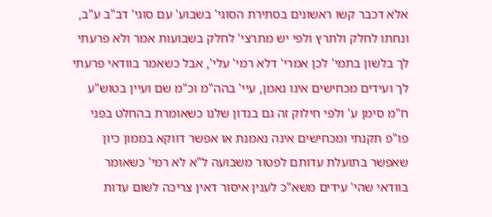אלא דכבר קשו ראשונים בסתירת הסוגי' בשבוע' עם סוגי' דב"ב ע"ב, ונחתו לחלק ולתרץ ולפי יש מתרצי' לחלק בשבועות אמר ולא פרעתי לך בלשון בתמי' לכן אמרי' דלא רמי' עלי', אבל כשאמר בוודאי פרעתי לך ועידים מכחישים אינו נאמן, עיי' בהה"מ וכ"מ שם ועיין בטוש"ע ח"מ סימן ע' ולפי חילוק זה גם בנדון שלנו כשאומרת בהחלט בפני פו"פ תקנתי ומכחישים אינה נאמנת או אפשר דווקא בממון כיון שאפשר בתועלת עדותם לפטור משבועה ל"א לא רמי' כשאומר בוודאי שהי' עידים משא"כ לענין איסור דאין צריכה לשום עדות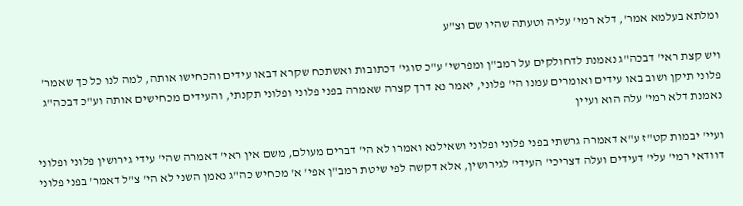ומלתא בעלמא אמר', דלא רמי' עליה וטעתה שהיו שם וצ"ע

ויש קצת ראי' דבכה"ג נאמנת לדחולקים על רמב"ן ומפרשי' ע"כ סוגי' דכתובות ואשתכח שקרא דבאו עידים והכחישו אותה, למה לנו כל כך שאמר' פלוני תיקן ושוב באו עידים ואומרים עמנו הי' פלוני, יאמר נא דרך קצרה שאמרה בפני פלוני ופלוני תקנתי, והעידים מכחישים אותה וע"כ דבכה"ג נאמנת דלא רמי' עלה הוא ועיין

ועיי' יבמות קט"ז ע"א דאמרה גרשתי בפני פלוני ופלוני ושאילנא ואמרו לא הי' דברים מעולם, משם אין ראי' דאמרה שהי' עידי גירושין פלוני ופלוני דוודאי רמי' עלי' דעידים ועלה דצריכי' העידי' לגירושין, אלא דקשה לפי שיטת רמב"ן אפי' א' מכחיש כה"ג נאמן השני לא הי' צ"ל דאמר' בפני פלוני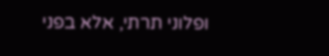ופלוני תרתי, אלא בפני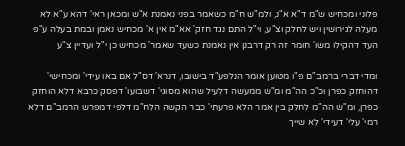פלוני ומכחיש ש"מ ד"א א"נ, ולמ"ש ח"מ כשאמר בפני נאמנת א"ש ומכאן ראי' דהא ע"א לא מעלה לגירושין ויש לחלק וצ"ע, וי"ל התם נגד חזק' אא"מ אין א' מכחיש נאמן ובמת בעלה ע"פ העד דהקילו משו' חומר זה רק דרבנן אין נאמנת כשעד שאמר' מכחיש כן י"ל ועדיין צ"ע

ומדי דברי ברמב"ם פ"ו מטוען אומר הנלפע"ד בישובו, דנרא' דס"ל אם באו עידי' ומכחישי' דהוחזק כפרן וכ"כ הה"מ ומ"ש ממעשה דלעיל שהוא מסוגי' דשבועו' דפסק כרבא דלא הוחזק כפרן, ומ"ש הה"מ לחלק בין אמר הלא פרעתי' כבר הקשה הלח"מ דלפי דמפרש הרמב"ם דלא רמי' עלי' דעידי' לא שייך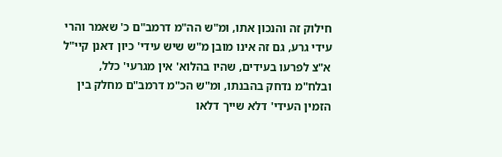חילוק זה והנכון אתו, ומ"ש הה"מ דרמב"ם כ' שאמר והרי עידי גרע, גם זה אינו מובן מ"ש שיש עידי' כיון דאנן קיי"ל א"צ לפרעו בעידים, שהיו בהלוא' אין מגרעי' כלל, ובלח"מ נדחק בהבנתו, ומ"ש הכ"מ דרמב"ם מחלק בין הזמין העידי' דלא שייך דלאו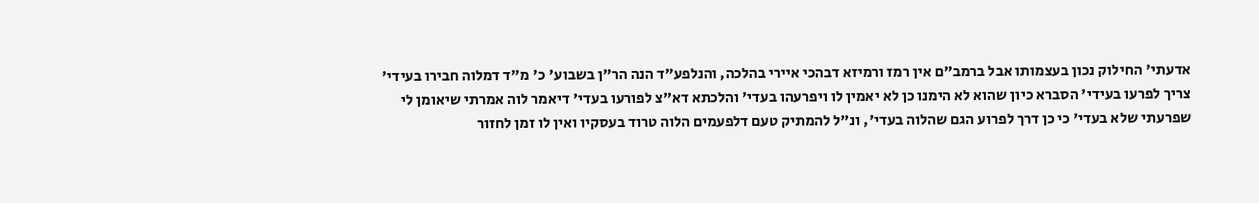אדעתי' החילוק נכון בעצמותו אבל ברמב"ם אין רמז ורמיזא דבהכי איירי בהלכה, והנלפע"ד הנה הר"ן בשבוע' כ' מ"ד דמלוה חבירו בעידי' צריך לפרעו בעידי' הסברא כיון שהוא לא הימנו כן לא יאמין לו ויפרעהו בעדי' והלכתא דא"צ לפורעו בעדי' דיאמר לוה אמרתי שיאומן לי שפרעתי שלא בעדי' כי כן דרך לפרוע הגם שהלוה בעדי', ונ"ל להמתיק טעם דלפעמים הלוה טרוד בעסקיו ואין לו זמן לחזור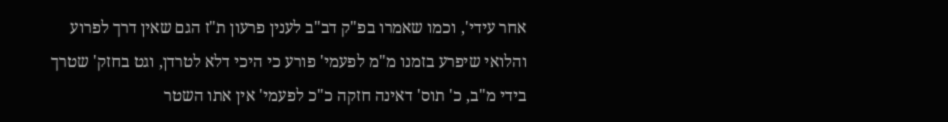אחר עידי', וכמו שאמרו בפ"ק דב"ב לענין פרעון ת"ז הגם שאין דרך לפרוע והלואי שיפרע בזמנו מ"מ לפעמי' פורע כי היכי דלא לטרדן, וגט בחזק' שטרך בידי מ"ב, כ' תוס' דאינה חזקה כ"כ לפעמי' אין אתו השטר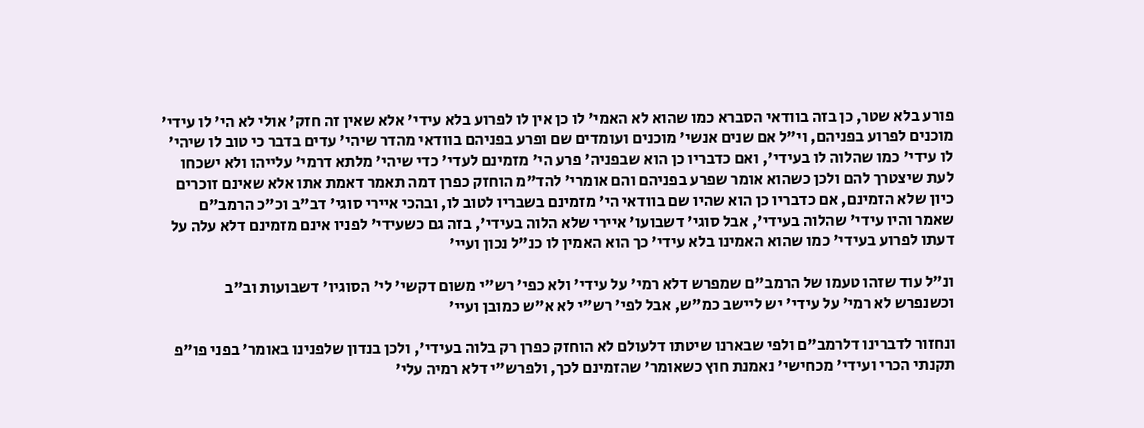פורע בלא שטר, כן בזה בוודאי הסברא כמו שהוא לא האמי' לו כן אין לו לפרוע בלא עידי' אלא שאין זה חזק' אולי לא הי' לו עידי' מוכנים לפרוע בפניהם, וי"ל אם שנים אנשי' מוכנים ועומדים שם ופרע בפניהם בוודאי מהדר שיהי' עדים בדבר כי טוב לו שיהי' לו עידי' כמו שהלוה לו בעידי', ואם כדבריו כן הוא שבפניה' פרע הי' מזמינם לעדי' כדי שיהי' מלתא דרמי' עלייהו ולא ישכחו לעת שיצטרך להם ולכן כשהוא אומר שפרע בפניהם והם אומרי' להד"מ הוחזק כפרן דמה תאמר דאמת אתו אלא שאינם זוכרים כיון שלא הזמינם, אם כדבריו כן הוא שהיו שם בוודאי הי' מזמינם בשבריו לטוב לו, ובהכי איירי סוגי' דב"ב וכ"כ הרמב"ם שאמר והיו עידי' שהלוה בעידי', אבל סוגי' דשבועו' איירי שלא הלוה בעידי', בזה גם כשעידי' לפניו אינם מזמינם דלא עלה על דעתו לפרוע בעידי' כמו שהוא האמינו בלא עידי' כך הוא האמין לו כנ"ל נכון ועיי'

ונ"ל עוד שזהו טעמו של הרמב"ם שמפרש דלא רמי' על עידי' ולא כפי' רש"י משום דקשי' לי' הסוגיו' דשבועות וב"ב וכשנפרש לא רמי' על עידי' יש ליישב כמ"ש, אבל לפי' רש"י לא א"ש כמובן ועיי'

ונחזור לדברינו דלרמב"ם ולפי שבארנו שיטתו דלעולם לא הוחזק כפרן רק בלוה בעידי', ולכן בנדון שלפנינו באומר' בפני פו"פ תקנתי הכרי ועידי' מכחישי' נאמנת חוץ כשאומר' שהזמינם לכך, ולפרש"י דלא רמיה עלי'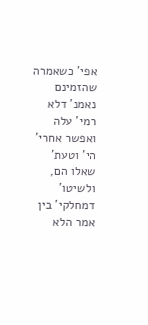אפי' כשאמרה שהזמינם נאמנ' דלא רמי' עלה ואפשר אחרי' הי' וטעת' שאלו הם, ולשיטו' דמחלקי' בין אמר הלא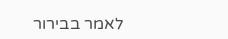לאמר בבירור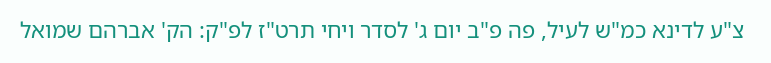צ"ע לדינא כמ"ש לעיל, פה פ"ב יום ג' לסדר ויחי תרט"ז לפ"ק: הק' אברהם שמואל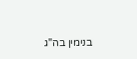בנימין בה"ג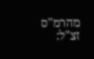מהרמ"ס זצ"ל: